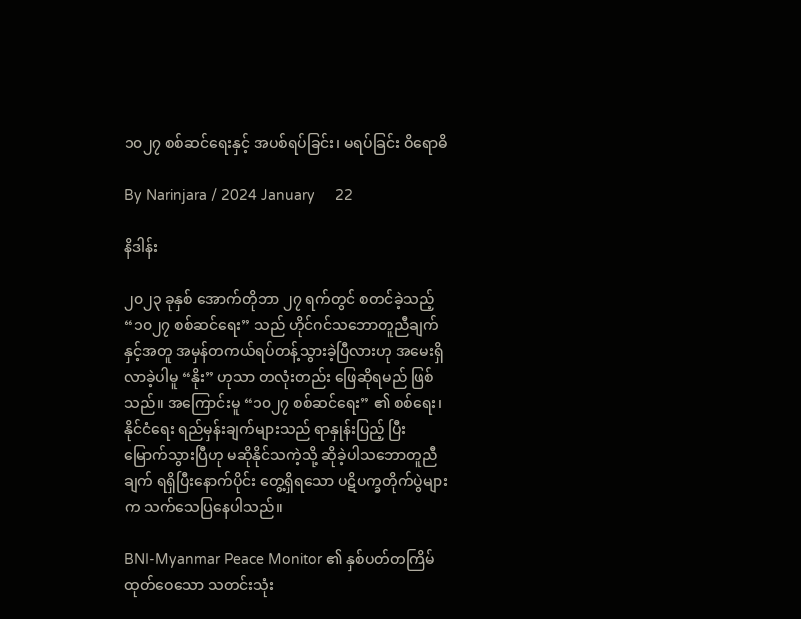၁၀၂၇ စစ်ဆင်ရေးနှင့် အပစ်ရပ်ခြင်း၊ မရပ်ခြင်း ဝိရောဓိ

By Narinjara / 2024 January     22

နိဒါန်း

၂၀၂၃ ခုနှစ် အောက်တိုဘာ ၂၇ ရက်တွင် စတင်ခဲ့သည့် “၁၀၂၇ စစ်ဆင်ရေး” သည် ဟိုင်ဂင်သဘောတူညီချက် နှင့်အတူ အမှန်တကယ်ရပ်တန့်သွားခဲ့ပြီလားဟု အမေးရှိလာခဲ့ပါမူ “နိုး” ဟုသာ တလုံးတည်း ဖြေဆိုရမည် ဖြစ်သည်။ အကြောင်းမူ “၁၀၂၇ စစ်ဆင်ရေး” ၏ စစ်ရေး၊ နိုင်ငံရေး ရည်မှန်းချက်များသည် ရာနှုန်းပြည့် ပြီးမြောက်သွားပြီဟု မဆိုနိုင်သကဲ့သို့ ဆိုခဲ့ပါသဘောတူညီချက် ရရှိပြီးနောက်ပိုင်း တွေ့ရှိရသော ပဋိပက္ခတိုက်ပွဲများက သက်သေပြနေပါသည်။

BNI-Myanmar Peace Monitor ၏ နှစ်ပတ်တကြိမ်ထုတ်ဝေသော သတင်းသုံး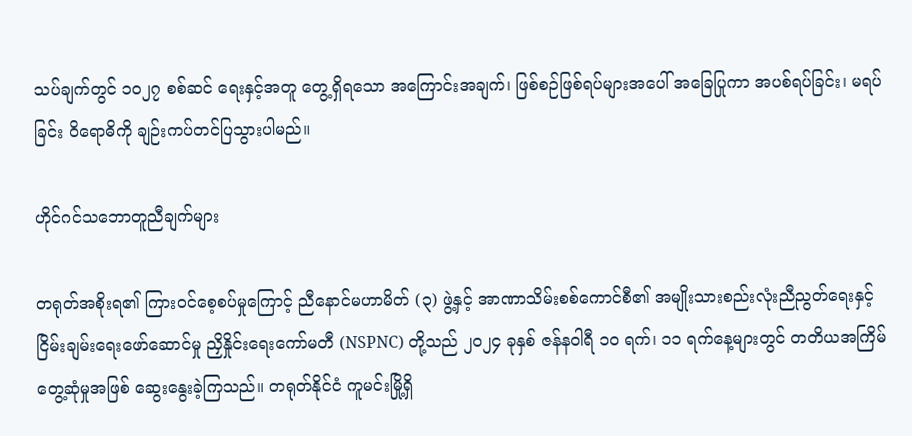သပ်ချက်တွင် ၁၀၂၇ စစ်ဆင် ရေးနှင့်အတူ တွေ့ရှိရသော အကြောင်းအချက်၊ ဖြစ်စဉ်ဖြစ်ရပ်များအပေါ် အခြေပြုကာ အပစ်ရပ်ခြင်း၊ မရပ်ခြင်း ဝိရောဓိကို ချဉ်းကပ်တင်ပြသွားပါမည်။

ဟိုင်ဂင်သဘောတူညီချက်များ

တရုတ်အစိုးရ၏ ကြားဝင်စေ့စပ်မှုကြောင့် ညီနောင်မဟာမိတ် (၃) ဖွဲ့နှင့် အာဏာသိမ်းစစ်ကောင်စီ၏ အမျိုးသားစည်းလုံးညီညွတ်ရေးနှင့် ငြိမ်းချမ်းရေးဖော်ဆောင်မှု ညှိနှိုင်းရေးကော်မတီ (NSPNC) တို့သည် ၂၀၂၄ ခုနှစ် ဇန်နဝါရီ ၁၀ ရက်၊ ၁၁ ရက်နေ့များတွင် တတိယအကြိမ် တွေ့ဆုံမှုအဖြစ် ဆွေးနွေးခဲ့ကြသည်။ တရုတ်နိုင်ငံ ကူမင်းမြို့ရှိ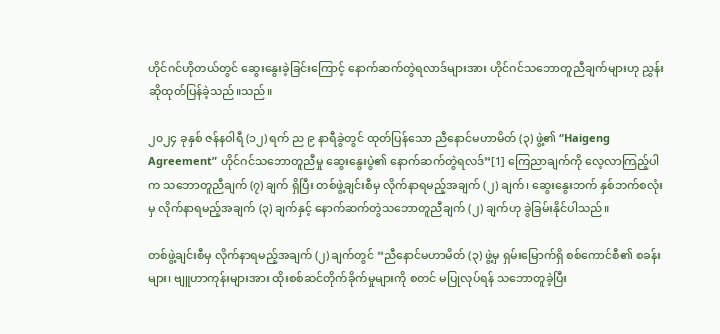ဟိုင်ဂင်ဟိုတယ်တွင် ဆွေးနွေးခဲ့ခြင်းကြောင့် နောက်ဆက်တွဲရလာဒ်များအား ဟိုင်ဂင်သဘောတူညီချက်များဟု ညွှန်းဆိုထုတ်ပြန်ခဲ့သည်။သည်။

၂၀၂၄ ခုနှစ် ဇန်နဝါရီ (၁၂) ရက် ည ၉ နာရီခွဲတွင် ထုတ်ပြန်သော ညီနောင်မဟာမိတ် (၃) ဖွဲ့၏ “Haigeng Agreement” ဟိုင်ဂင်သဘောတူညီမှု ဆွေးနွေးပွဲ၏ နောက်ဆက်တွဲရလဒ်”[1] ကြေညာချက်ကို လေ့လာကြည့်ပါက သဘောတူညီချက် (၇) ချက် ရှိပြီး တစ်ဖွဲ့ချင်းစီမှ လိုက်နာရမည့်အချက် (၂) ချက်၊ ဆွေးနွေးဘက် နှစ်ဘက်စလုံးမှ လိုက်နာရမည့်အချက် (၃) ချက်နှင့် နောက်ဆက်တွဲသဘောတူညီချက် (၂) ချက်ဟု ခွဲခြမ်းနိုင်ပါသည်။

တစ်ဖွဲ့ချင်းစီမှ လိုက်နာရမည့်အချက် (၂) ချက်တွင် “ညီနောင်မဟာမိတ် (၃) ဖွဲ့မှ ရှမ်းမြောက်ရှိ စစ်ကောင်စီ၏ စခန်းများ၊ ဗျူဟာကုန်းများအား ထိုးစစ်ဆင်တိုက်ခိုက်မှုများကို စတင် မပြုလုပ်ရန် သဘောတူခဲ့ပြီး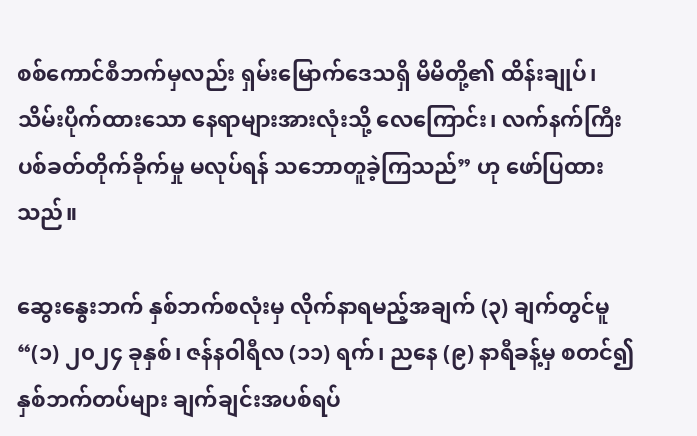စစ်ကောင်စီဘက်မှလည်း ရှမ်းမြောက်ဒေသရှိ မိမိတို့၏ ထိန်းချုပ်၊ သိမ်းပိုက်ထားသော နေရာများအားလုံးသို့ လေကြောင်း၊ လက်နက်ကြီး ပစ်ခတ်တိုက်ခိုက်မှု မလုပ်ရန် သဘောတူခဲ့ကြသည်” ဟု ဖော်ပြထားသည်။

ဆွေးနွေးဘက် နှစ်ဘက်စလုံးမှ လိုက်နာရမည့်အချက် (၃) ချက်တွင်မူ “(၁) ၂၀၂၄ ခုနှစ်၊ ဇန်နဝါရီလ (၁၁) ရက်၊ ညနေ (၉) နာရီခန့်မှ စတင်၍ နှစ်ဘက်တပ်များ ချက်ချင်းအပစ်ရပ်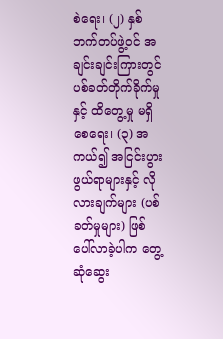စဲရေး၊ (၂) နှစ်ဘက်တပ်ဖွဲ့ဝင် အချင်းချင်းကြားတွင် ပစ်ခတ်တိုက်ခိုက်မှုနှင့် ထိတွေ့မှု မရှိစေရေး၊ (၃) အကယ်၍ အငြင်းပွားဖွယ်ရာများနှင့် လိုလားချက်များ (ပစ်ခတ်မှုများ) ဖြစ်ပေါ်လာခဲ့ပါက တွေ့ဆုံဆွေး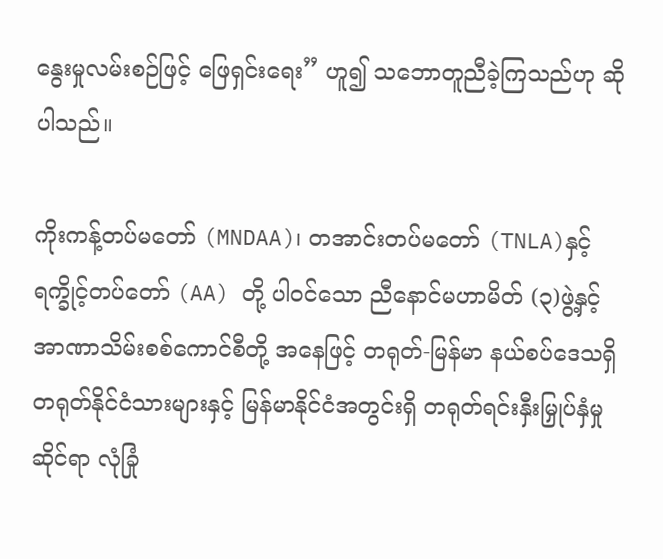နွေးမှုလမ်းစဉ်ဖြင့် ဖြေရှင်းရေး” ဟူ၍ သဘောတူညီခဲ့ကြသည်ဟု ဆိုပါသည်။

ကိုးကန့်တပ်မတော် (MNDAA)၊ တအာင်းတပ်မတော် (TNLA)နှင့် ရက္ခိုင့်တပ်တော် (AA) တို့ ပါဝင်သော ညီနောင်မဟာမိတ် (၃)ဖွဲ့နှင့် အာဏာသိမ်းစစ်ကောင်စီတို့ အနေဖြင့် တရုတ်-မြန်မာ နယ်စပ်ဒေသရှိ တရုတ်နိုင်ငံသားများနှင့် မြန်မာနိုင်ငံအတွင်းရှိ တရုတ်ရင်းနှီးမြှုပ်နှံမှုဆိုင်ရာ လုံခြုံ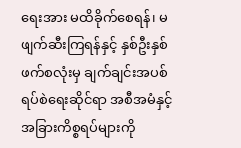ရေးအား မထိခိုက်စေရန်၊ မဖျက်ဆီးကြရန်နှင့် နှစ်ဦးနှစ်ဖက်စလုံးမှ ချက်ချင်းအပစ်ရပ်စဲရေးဆိုင်ရာ အစီအမံနှင့် အခြားကိစ္စရပ်များကို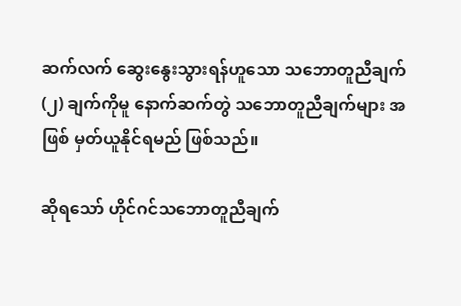ဆက်လက် ဆွေးနွေးသွားရန်ဟူသော သဘောတူညီချက် (၂) ချက်ကိုမူ နောက်ဆက်တွဲ သဘောတူညီချက်များ အဖြစ် မှတ်ယူနိုင်ရမည် ဖြစ်သည်။

ဆိုရသော် ဟိုင်ဂင်သဘောတူညီချက်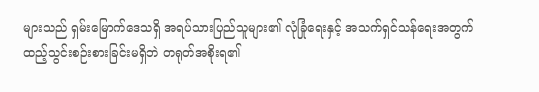များသည် ရှမ်းမြောက်ဒေသရှိ အရပ်သားပြည်သူများ၏ လုံခြုံရေးနှင့် အသက်ရှင်သန်ရေးအတွက် ထည့်သွင်းစဉ်းစားခြင်းမရှိဘဲ တရုတ်အစိုးရ၏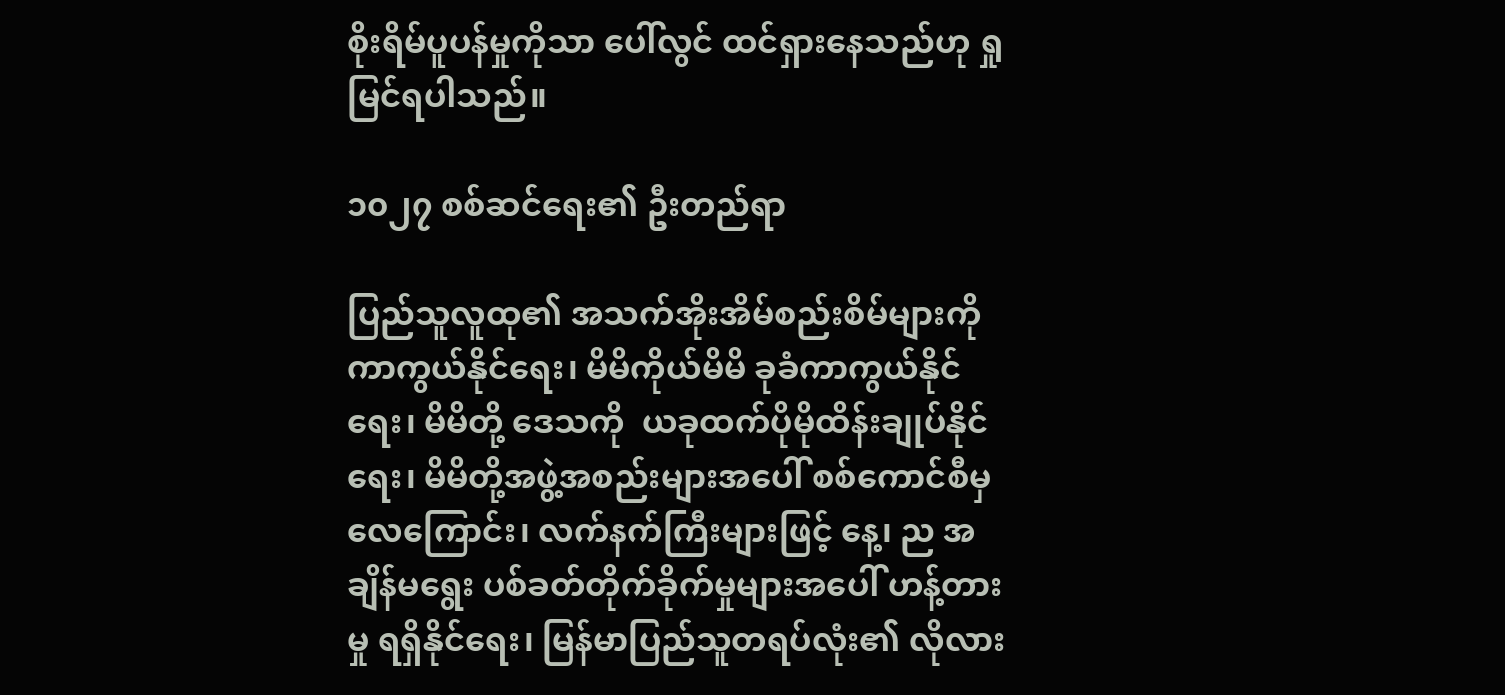စိုးရိမ်ပူပန်မှုကိုသာ ပေါ်လွင် ထင်ရှားနေသည်ဟု ရှုမြင်ရပါသည်။

၁၀၂၇ စစ်ဆင်ရေး၏ ဦးတည်ရာ

ပြည်သူလူထု၏ အသက်အိုးအိမ်စည်းစိမ်များကို ကာကွယ်နိုင်ရေး၊ မိမိကိုယ်မိမိ ခုခံကာကွယ်နိုင်ရေး၊ မိမိတို့ ဒေသကို  ယခုထက်ပိုမိုထိန်းချုပ်နိုင်ရေး၊ မိမိတို့အဖွဲ့အစည်းများအပေါ် စစ်ကောင်စီမှ လေကြောင်း၊ လက်နက်ကြီးများဖြင့် နေ့၊ ည အချိန်မရွေး ပစ်ခတ်တိုက်ခိုက်မှုများအပေါ် ဟန့်တားမှု ရရှိနိုင်ရေး၊ မြန်မာပြည်သူတရပ်လုံး၏ လိုလား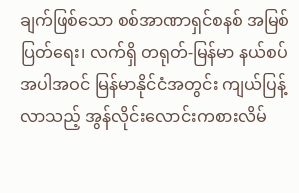ချက်ဖြစ်သော စစ်အာဏာရှင်စနစ် အမြစ်ပြတ်ရေး၊ လက်ရှိ တရုတ်-မြန်မာ နယ်စပ်အပါအဝင် မြန်မာနိုင်ငံအတွင်း ကျယ်ပြန့်လာသည့် အွန်လိုင်းလောင်းကစားလိမ်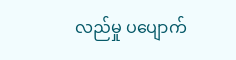လည်မှု ပပျောက်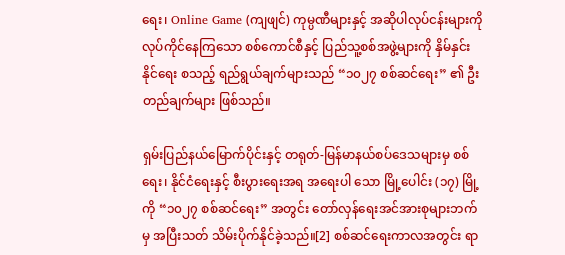ရေး၊ Online Game (ကျဖျင်) ကုမ္ပဏီများနှင့် အဆိုပါလုပ်ငန်းများကို လုပ်ကိုင်နေကြသော စစ်ကောင်စီနှင့် ပြည်သူ့စစ်အဖွဲ့များကို နှိမ်နှင်းနိုင်ရေး စသည့် ရည်ရွယ်ချက်များသည် “၁၀၂၇ စစ်ဆင်ရေး” ၏ ဦးတည်ချက်များ ဖြစ်သည်။

ရှမ်းပြည်နယ်မြောက်ပိုင်းနှင့် တရုတ်-မြန်မာနယ်စပ်ဒေသများမှ စစ်ရေး၊ နိုင်ငံရေးနှင့် စီးပွားရေးအရ အရေးပါ သော မြို့ပေါင်း (၁၇) မြို့ကို “၁၀၂၇ စစ်ဆင်ရေး” အတွင်း တော်လှန်ရေးအင်အားစုများဘက်မှ အပြီးသတ် သိမ်းပိုက်နိုင်ခဲ့သည်။[2] စစ်ဆင်ရေးကာလအတွင်း ရာ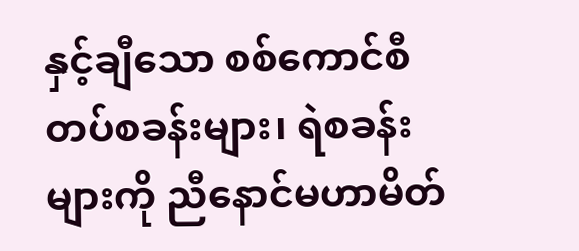နှင့်ချီသော စစ်ကောင်စီတပ်စခန်းများ၊ ရဲစခန်းများကို ညီနောင်မဟာမိတ်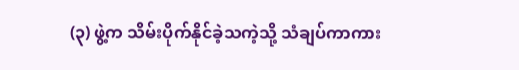(၃) ဖွဲ့က သိမ်းပိုက်နိုင်ခဲ့သကဲ့သို့ သံချပ်ကာကား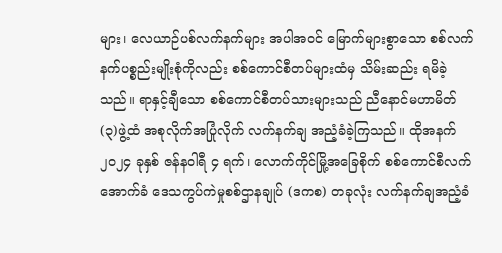များ၊ လေယာဉ်ပစ်လက်နက်များ အပါအဝင် မြောက်များစွာသော စစ်လက်နက်ပစ္စည်းမျိုးစုံကိုလည်း စစ်ကောင်စီတပ်များထံမှ သိမ်းဆည်း ရမိခဲ့သည်။ ရာနှင့်ချီသော စစ်ကောင်စီတပ်သားများသည် ညီနောင်မဟာမိတ် (၃)ဖွဲ့ထံ အစုလိုက်အပြုံလိုက် လက်နက်ချ အညံ့ခံခဲ့ကြသည်။ ထိုအနက် ၂၀၂၄ ခုနှစ် ဇန်နဝါရီ ၄ ရက်၊ လောက်ကိုင်မြို့အခြေစိုက် စစ်ကောင်စီလက်အောက်ခံ ဒေသကွပ်ကဲမှုစစ်ဌာနချုပ် (ဒကစ) တခုလုံး လက်နက်ချအညံ့ခံ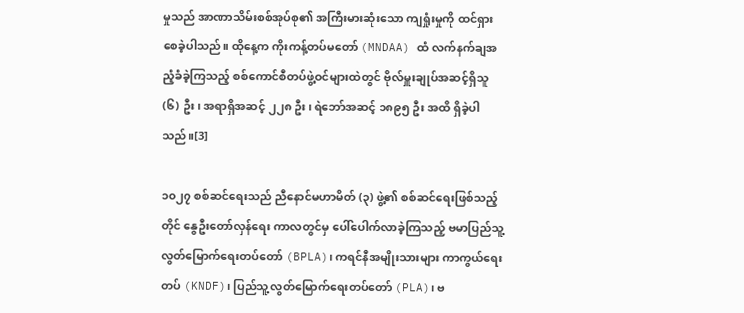မှုသည် အာဏာသိမ်းစစ်အုပ်စု၏ အကြီးမားဆုံးသော ကျရှုံးမှုကို ထင်ရှားစေခဲ့ပါသည်။ ထိုနေ့က ကိုးကန့်တပ်မတော် (MNDAA) ထံ လက်နက်ချအညံ့ခံခဲ့ကြသည့် စစ်ကောင်စီတပ်ဖွဲ့ဝင်များထဲတွင် ဗိုလ်မှူးချုပ်အဆင့်ရှိသူ (၆) ဦး၊ အရာရှိအဆင့် ၂၂၈ ဦး၊ ရဲဘော်အဆင့် ၁၈၉၅ ဦး အထိ ရှိခဲ့ပါသည်။[3]

၁၀၂၇ စစ်ဆင်ရေးသည် ညီနောင်မဟာမိတ် (၃) ဖွဲ့၏ စစ်ဆင်ရေးဖြစ်သည့်တိုင် နွေဦးတော်လှန်ရေး ကာလတွင်မှ ပေါ်ပေါက်လာခဲ့ကြသည့် ဗမာပြည်သူ့လွတ်မြောက်ရေးတပ်တော် (BPLA)၊ ကရင်နီအမျိုးသားများ ကာကွယ်ရေးတပ် (KNDF)၊ ပြည်သူ့လွတ်မြောက်ရေးတပ်တော် (PLA)၊ ဗ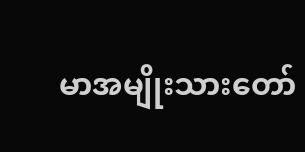မာအမျိုးသားတော်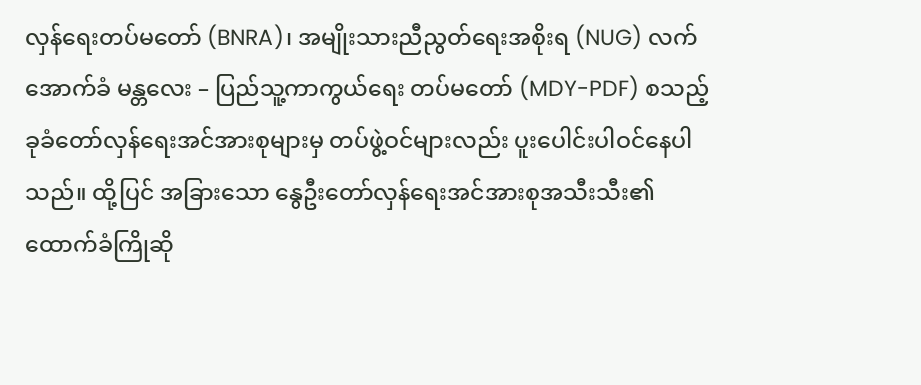လှန်ရေးတပ်မတော် (BNRA)၊ အမျိုးသားညီညွတ်‌ရေးအစိုးရ (NUG) လက်အောက်ခံ မန္တလေး – ပြည်သူ့ကာကွယ်ရေး တပ်မတော် (MDY-PDF) စသည့် ခုခံတော်လှန်ရေးအင်အားစုများမှ တပ်ဖွဲ့ဝင်များလည်း ပူးပေါင်းပါဝင်နေပါသည်။ ထို့ပြင် အခြားသော နွေဦးတော်လှန်ရေးအင်အားစုအသီးသီး၏ ထောက်ခံကြိုဆို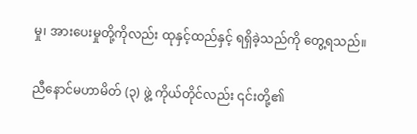မှု၊ အားပေးမှုတို့ကိုလည်း ထုနှင့်ထည်နှင့် ရရှိခဲ့သည်ကို တွေ့ရသည်။

ညီနောင်မဟာမိတ် (၃) ဖွဲ့ ကိုယ်တိုင်လည်း ၎င်းတို့၏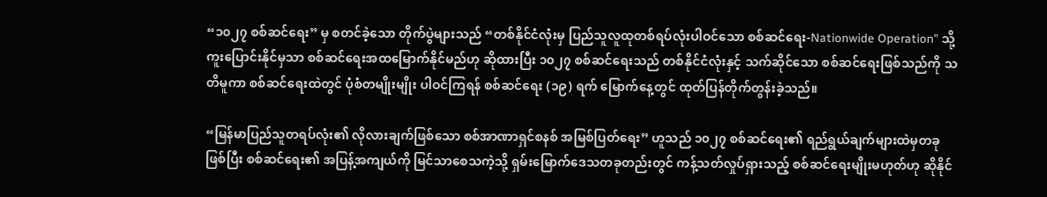“၁၀၂၇ စစ်ဆင်ရေး” မှ စတင်ခဲ့သော တိုက်ပွဲများသည် “တစ်နိုင်ငံလုံးမှ ပြည်သူလူထုတစ်ရပ်လုံးပါဝင်သော စစ်ဆင်ရေး-Nationwide Operation” သို့ ကူးပြောင်းနိုင်မှသာ စစ်ဆင်ရေးအထမြောက်နိုင်မည်ဟု ဆိုထားပြီး ၁၀၂၇ စစ်ဆင်ရေးသည် တစ်နိုင်ငံလုံးနှင့် သက်ဆိုင်သော စစ်ဆင်ရေးဖြစ်သည်ကို သတိမူကာ စစ်ဆင်ရေးထဲတွင် ပုံစံတမျိုးမျိုး ပါဝင်ကြရန် စစ်ဆင်ရေး (၁၉) ရက် မြောက်နေ့တွင် ထုတ်ပြန်တိုက်တွန်းခဲ့သည်။

“မြန်မာပြည်သူတရပ်လုံး၏ လိုလားချက်ဖြစ်သော စစ်အာဏာရှင်စနစ် အမြစ်ပြတ်ရေး” ဟူသည် ၁၀၂၇ စစ်ဆင်ရေး၏ ရည်ရွယ်ချက်များထဲမှတခုဖြစ်ပြီး စစ်ဆင်ရေး၏ အပြန့်အကျယ်ကို မြင်သာစေသကဲ့သို့ ရှမ်းမြောက်ဒေသတခုတည်းတွင် ကန့်သတ်လှုပ်ရှားသည့် စစ်ဆင်ရေးမျိုးမဟုတ်ဟု ဆိုနိုင်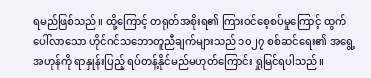ရမည်ဖြစ်သည်။ ထို့ကြောင့် တရုတ်အစိုးရ၏ ကြားဝင်စေ့စပ်မှုကြောင့် ထွက်ပေါ်လာသော ဟိုင်ဂင်သဘောတူညီချက်များသည် ၁၀၂၇ စစ်ဆင်ရေး၏ အရွေ့အဟုန်ကို ရာနှုန်းပြည့် ရပ်တန့်နိုင်မည်မဟုတ်ကြောင်း ရှုမြင်ရပါသည်။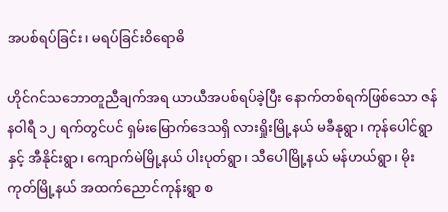အပစ်ရပ်ခြင်း၊ မရပ်ခြင်းဝိရောဓိ

ဟိုင်ဂင်သဘောတူညီချက်အရ ယာယီအပစ်ရပ်ခဲ့ပြီး နောက်တစ်ရက်ဖြစ်သော ဇန်နဝါရီ ၁၂ ရက်တွင်ပင် ရှမ်းမြောက်ဒေသရှိ လားရှိုးမြို့နယ် မခီနုရွာ၊ ကုန်ပေါင်ရွာနှင့် အီနိုင်းရွာ၊ ကျောက်မဲမြို့နယ် ပါးပုတ်ရွာ၊ သီပေါမြို့နယ် မန်ဟယ်ရွာ၊ မိုးကုတ်မြို့နယ် အထက်ညောင်ကုန်းရွာ စ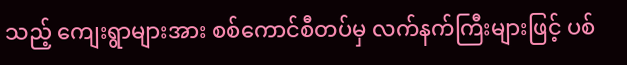သည့် ကျေးရွာများအား စစ်ကောင်စီတပ်မှ လက်နက်ကြီးများဖြင့် ပစ်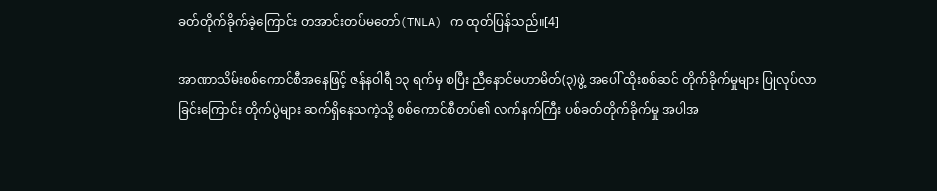ခတ်တိုက်ခိုက်ခဲ့ကြောင်း တအာင်းတပ်မတော်(TNLA) က ထုတ်ပြန်သည်။[4]

အာဏာသိမ်းစစ်ကောင်စီအနေဖြင့် ဇန်နဝါရီ ၁၃ ရက်မှ စပြီး ညီနောင်မဟာမိတ်(၃)ဖွဲ့ အပေါ် ထိုးစစ်ဆင် တိုက်ခိုက်မှုများ ပြုလုပ်လာခြင်းကြောင်း တိုက်ပွဲများ ဆက်ရှိနေသကဲ့သို့ စစ်ကောင်စီတပ်၏ လက်နက်ကြီး ပစ်ခတ်တိုက်ခိုက်မှု အပါအ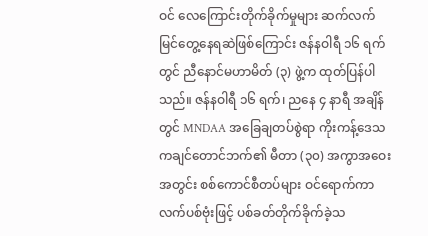ဝင် လေကြောင်းတိုက်ခိုက်မှုများ ဆက်လက်မြင်တွေ့နေရဆဲဖြစ်ကြောင်း ဇန်နဝါရီ ၁၆ ရက်တွင် ညီနောင်မဟာမိတ် (၃) ဖွဲ့က ထုတ်ပြန်ပါသည်။ ဇန်နဝါရီ ၁၆ ရက်၊ ညနေ ၄ နာရီ အချိန်တွင် MNDAA အခြေချတပ်စွဲရာ ကိုးကန့်ဒေသ ကချင်တောင်ဘက်၏ မီတာ (၃၀) အကွာအဝေးအတွင်း စစ်ကောင်စီတပ်များ ဝင်ရောက်ကာ လက်ပစ်ဗုံးဖြင့် ပစ်ခတ်တိုက်ခိုက်ခဲ့သ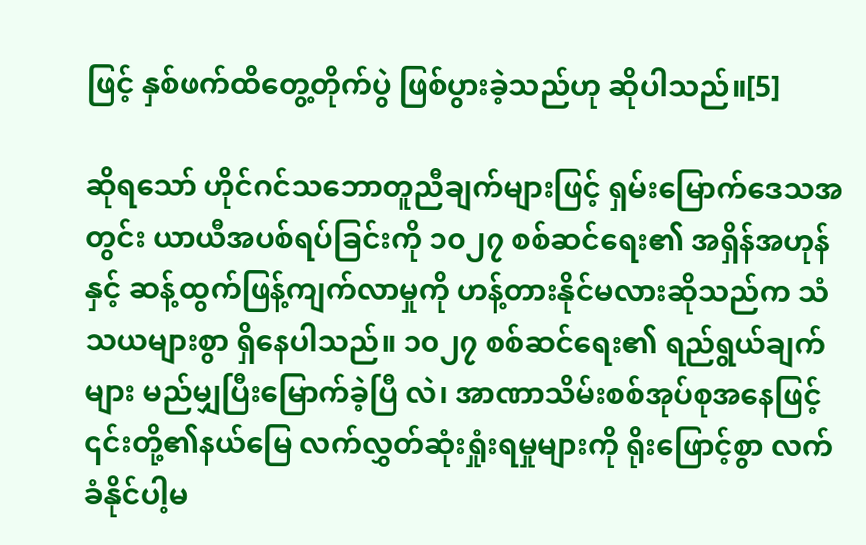ဖြင့် နှစ်ဖက်ထိတွေ့တိုက်ပွဲ ဖြစ်ပွားခဲ့သည်ဟု ဆိုပါသည်။[5]

ဆိုရသော် ဟိုင်ဂင်သဘောတူညီချက်များဖြင့် ရှမ်းမြောက်ဒေသအတွင်း ယာယီအပစ်ရပ်ခြင်းကို ၁၀၂၇ စစ်ဆင်ရေး၏ အရှိန်အဟုန်နှင့် ဆန့်ထွက်ဖြန့်ကျက်လာမှုကို ဟန့်တားနိုင်မလားဆိုသည်က သံသယများစွာ ရှိနေပါသည်။ ၁၀၂၇ စစ်ဆင်ရေး၏ ရည်ရွယ်ချက်များ မည်မျှပြီးမြောက်ခဲ့ပြီ လဲ၊ အာဏာသိမ်းစစ်အုပ်စုအနေဖြင့် ၎င်းတို့၏နယ်မြေ လက်လွှတ်ဆုံးရှုံးရမှုများကို ရိုးဖြောင့်စွာ လက်ခံနိုင်ပါ့မ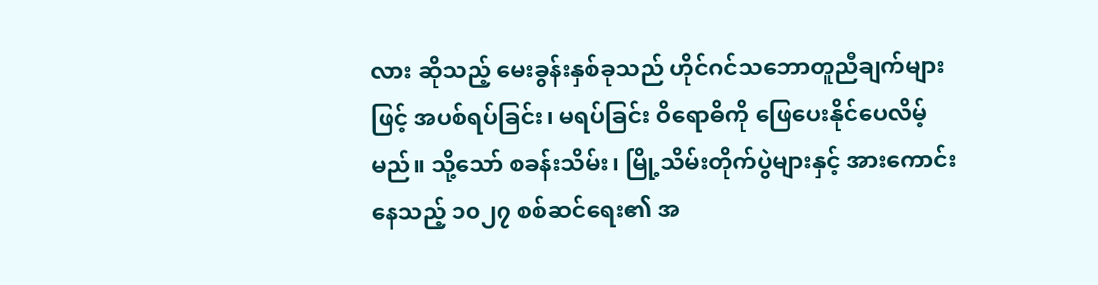လား ဆိုသည့် မေးခွန်းနှစ်ခုသည် ဟိုင်ဂင်သဘောတူညီချက်များဖြင့် အပစ်ရပ်ခြင်း၊ မရပ်ခြင်း ဝိရောဓိကို ဖြေပေးနိုင်ပေလိမ့်မည်။ သို့သော် စခန်းသိမ်း၊ မြို့သိမ်းတိုက်ပွဲများနှင့် အားကောင်းနေသည့် ၁၀၂၇ စစ်ဆင်ရေး၏ အ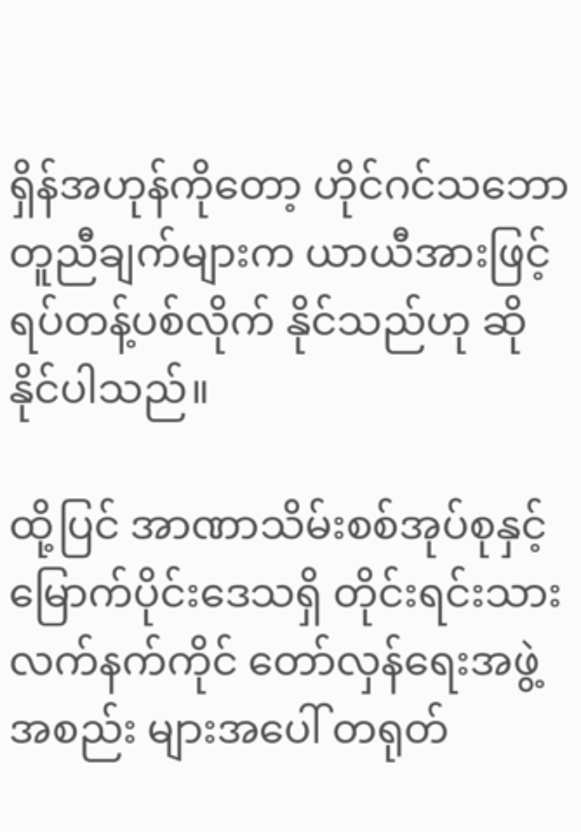ရှိန်အဟုန်ကိုတော့ ဟိုင်ဂင်သဘောတူညီချက်များက ယာယီအားဖြင့် ရပ်တန့်ပစ်လိုက် နိုင်သည်ဟု ဆိုနိုင်ပါသည်။

ထို့ပြင် အာဏာသိမ်းစစ်အုပ်စုနှင့် မြောက်ပိုင်းဒေသရှိ တိုင်းရင်းသားလက်နက်ကိုင် တော်လှန်ရေးအဖွဲ့အစည်း များအပေါ် တရုတ်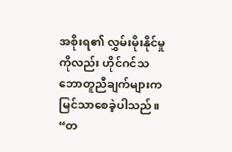အစိုးရ၏ လွှမ်းမိုးနိုင်မှုကိုလည်း ဟိုင်ဂင်သဘောတူညီချက်များက မြင်သာစေခဲ့ပါသည်။ “တ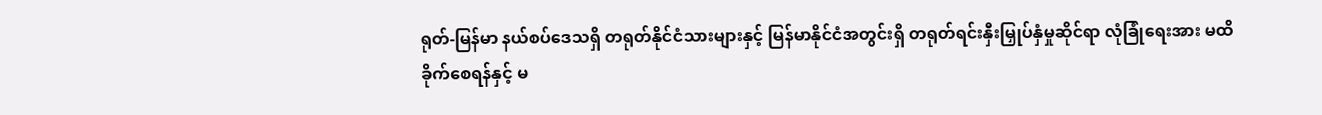ရုတ်-မြန်မာ နယ်စပ်ဒေသရှိ တရုတ်နိုင်ငံသားများနှင့် မြန်မာနိုင်ငံအတွင်းရှိ တရုတ်ရင်းနှီးမြှုပ်နှံမှုဆိုင်ရာ လုံခြုံရေးအား မထိခိုက်စေရန်နှင့် မ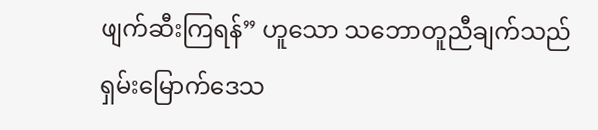ဖျက်ဆီးကြရန်” ဟူသော သဘောတူညီချက်သည် ရှမ်းမြောက်ဒေသ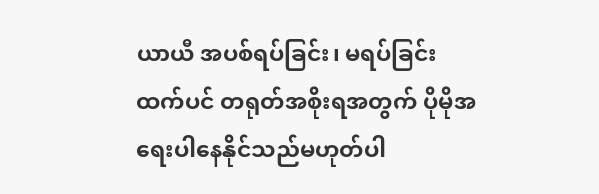ယာယီ အပစ်ရပ်ခြင်း၊ မရပ်ခြင်းထက်ပင် တရုတ်အစိုးရအတွက် ပိုမိုအရေးပါနေနိုင်သည်မဟုတ်ပါ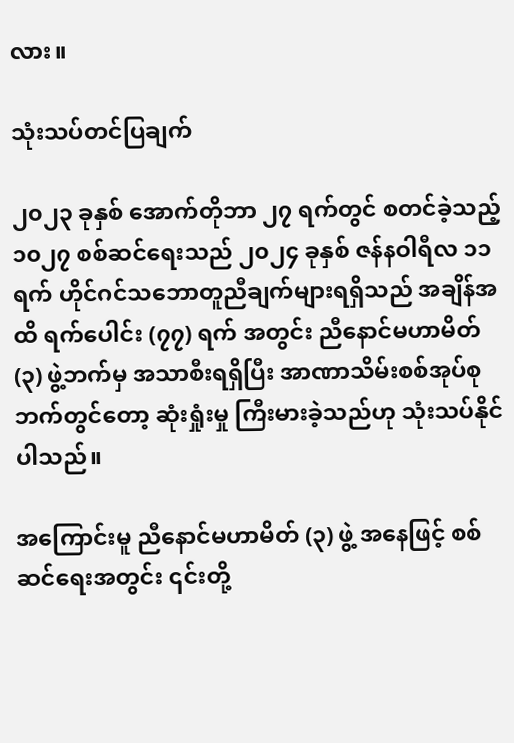လား။

သုံးသပ်တင်ပြချက်

၂၀၂၃ ခုနှစ် အောက်တိုဘာ ၂၇ ရက်တွင် စတင်ခဲ့သည့် ၁၀၂၇ စစ်ဆင်ရေးသည် ၂၀၂၄ ခုနှစ် ဇန်နဝါရီလ ၁၁ ရက် ဟိုင်ဂင်သဘောတူညီချက်များရရှိသည် အချိန်အထိ ရက်ပေါင်း (၇၇) ရက် အတွင်း ညီနောင်မဟာမိတ် (၃) ဖွဲ့ဘက်မှ အသာစီးရရှိပြီး အာဏာသိမ်းစစ်အုပ်စုဘက်တွင်တော့ ဆုံးရှုံးမှု ကြီးမားခဲ့သည်ဟု သုံးသပ်နိုင်ပါသည်။

အကြောင်းမူ ညီနောင်မဟာမိတ် (၃) ဖွဲ့ အနေဖြင့် စစ်ဆင်ရေးအတွင်း ၎င်းတို့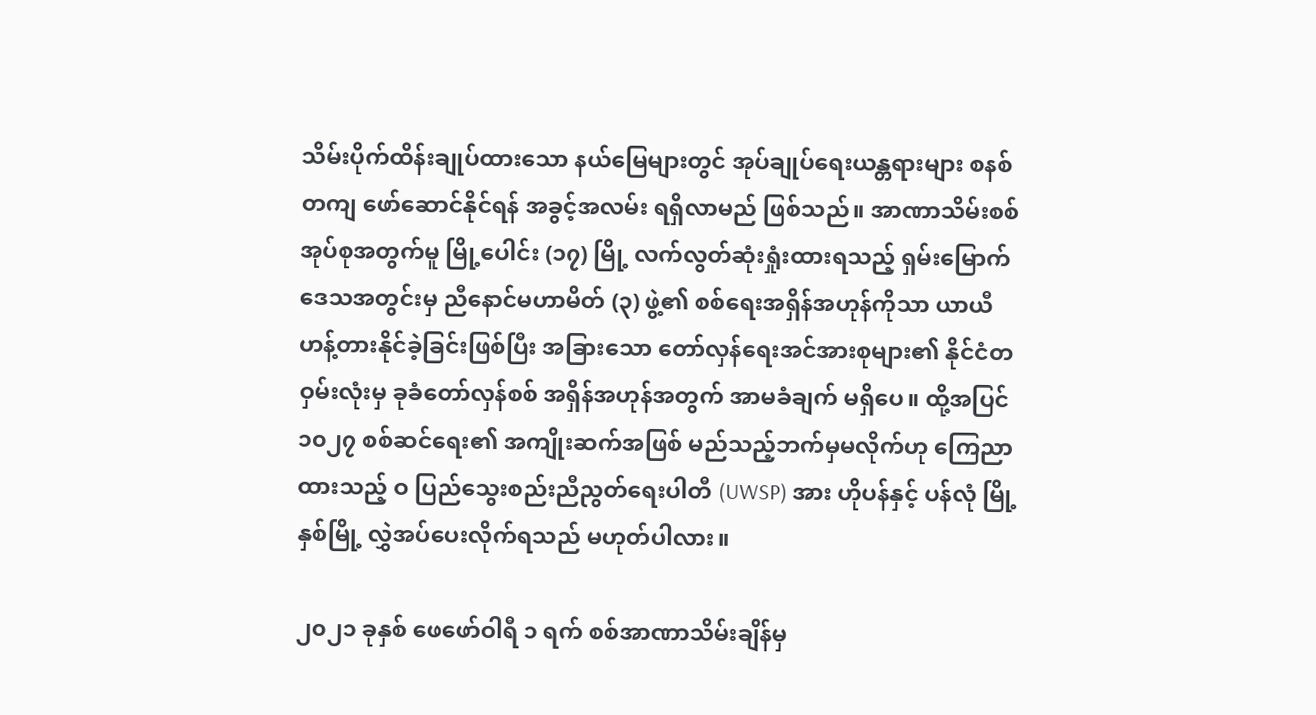သိမ်းပိုက်ထိန်းချုပ်ထားသော နယ်မြေများတွင် အုပ်ချုပ်ရေးယန္တရားများ စနစ်တကျ ဖော်ဆောင်နိုင်ရန် အခွင့်အလမ်း ရရှိလာမည် ဖြစ်သည်။ အာဏာသိမ်းစစ်အုပ်စုအတွက်မူ မြို့ပေါင်း (၁၇) မြို့ လက်လွတ်ဆုံးရှုံးထားရသည့် ရှမ်းမြောက် ဒေသအတွင်းမှ ညီနောင်မဟာမိတ် (၃) ဖွဲ့၏ စစ်ရေးအရှိန်အဟုန်ကိုသာ ယာယီဟန့်တားနိုင်ခဲ့ခြင်းဖြစ်ပြီး အခြားသော တော်လှန်ရေးအင်အားစုများ၏ နိုင်ငံတဝှမ်းလုံးမှ ခုခံတော်လှန်စစ် အရှိန်အဟုန်အတွက် အာမခံချက် မရှိပေ။ ထို့အပြင် ၁၀၂၇ စစ်ဆင်ရေး၏ အကျိုးဆက်အဖြစ် မည်သည့်ဘက်မှမလိုက်ဟု ကြေညာထားသည့် ဝ ပြည်သွေးစည်းညီညွတ်ရေးပါတီ (UWSP) အား ဟိုပန်နှင့် ပန်လုံ မြို့နှစ်မြို့ လွှဲအပ်ပေးလိုက်ရသည် မဟုတ်ပါလား။

၂၀၂၁ ခုနှစ် ဖေဖော်ဝါရီ ၁ ရက် စစ်အာဏာသိမ်းချိန်မှ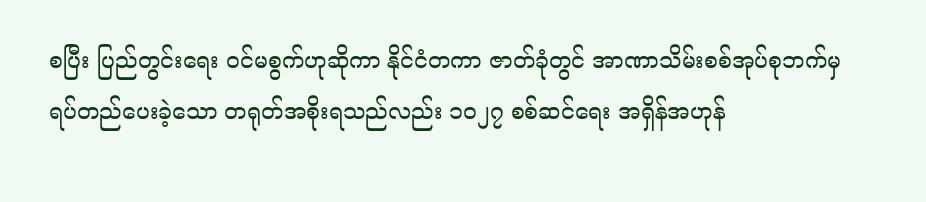စပြီး ပြည်တွင်းရေး ဝင်မစွက်ဟုဆိုကာ နိုင်ငံတကာ ဇာတ်ခုံတွင် အာဏာသိမ်းစစ်အုပ်စုဘက်မှ ရပ်တည်ပေးခဲ့သော တရုတ်အစိုးရသည်လည်း ၁၀၂၇ စစ်ဆင်ရေး အရှိန်အဟုန်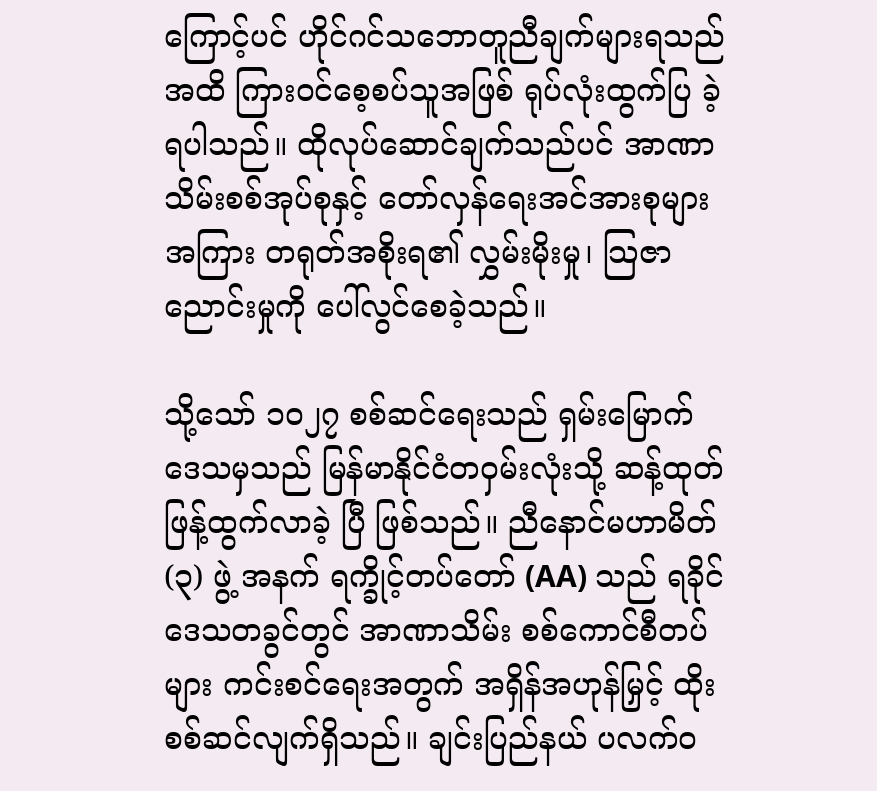ကြောင့်ပင် ဟိုင်ဂင်သဘောတူညီချက်များရသည်အထိ ကြားဝင်စေ့စပ်သူအဖြစ် ရုပ်လုံးထွက်ပြ ခဲ့ရပါသည်။ ထိုလုပ်‌ဆောင်ချက်သည်ပင် အာဏာသိမ်းစစ်အုပ်စုနှင့် တော်လှန်ရေးအင်အားစုများအကြား တရုတ်အစိုးရ၏ လွှမ်းမိုးမှု၊ သြဇာညောင်းမှုကို ပေါ်လွင်စေခဲ့သည်။

သို့သော် ၁၀၂၇ စစ်ဆင်ရေးသည် ရှမ်းမြောက်ဒေသမှသည် မြန်မာနိုင်ငံတဝှမ်းလုံးသို့ ဆန့်ထုတ်ဖြန့်ထွက်လာခဲ့ ပြီ ဖြစ်သည်။ ညီနောင်မဟာမိတ် (၃) ဖွဲ့ အနက် ရက္ခိုင့်တပ်တော် (AA) သည် ရခိုင်ဒေသတခွင်တွင် အာဏာသိမ်း စစ်ကောင်စီတပ်များ ကင်းစင်ရေးအတွက် အရှိန်အဟုန်မြှင့် ထိုးစစ်ဆင်လျက်ရှိသည်။ ချင်းပြည်နယ် ပလက်ဝ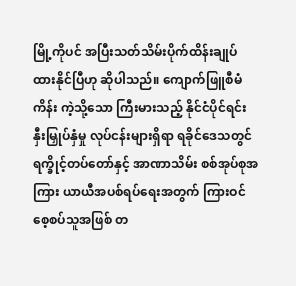မြို့ကိုပင် အပြီးသတ်သိမ်းပိုက်ထိန်းချုပ်ထားနိုင်ပြီဟု ဆိုပါသည်။ ကျောက်ဖြူစီမံကိန်း ကဲ့သို့သော ကြီးမားသည့် နိုင်ငံပိုင်ရင်းနှီးမြှုပ်နှံမှု လုပ်ငန်းများရှိရာ ရခိုင်ဒေသတွင် ရက္ခိုင့်တပ်တော်နှင့် အာဏာသိမ်း စစ်အုပ်စုအကြား ယာယီအပစ်ရပ်ရေးအတွက် ကြားဝင်စေ့စပ်သူအဖြစ် တ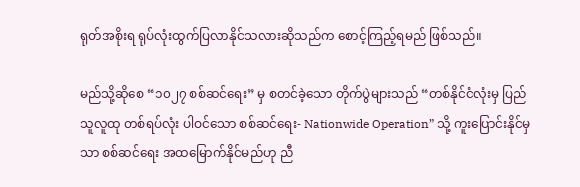ရုတ်အစိုးရ ရုပ်လုံးထွက်ပြလာနိုင်သလားဆိုသည်က စောင့်ကြည့်ရမည် ဖြစ်သည်။

မည်သို့ဆိုစေ “၁၀၂၇ စစ်ဆင်ရေး” မှ စတင်ခဲ့သော တိုက်ပွဲများသည် “တစ်နိုင်ငံလုံးမှ ပြည်သူလူထု တစ်ရပ်လုံး ပါဝင်သော စစ်ဆင်ရေး- Nationwide Operation” သို့ ကူးပြောင်းနိုင်မှသာ စစ်ဆင်ရေး အထမြောက်နိုင်မည်ဟု ညီ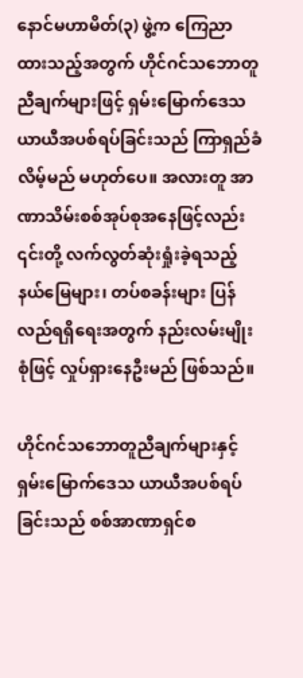နောင်မဟာမိတ်(၃) ဖွဲ့က ကြေညာထားသည့်အတွက် ဟိုင်ဂင်သဘောတူညီချက်များဖြင့် ရှမ်းမြောက်ဒေသ ယာယီအပစ်ရပ်ခြင်းသည် ကြာရှည်ခံလိမ့်မည် မဟုတ်ပေ။ အလားတူ အာဏာသိမ်းစစ်အုပ်စုအနေဖြင့်လည်း ၎င်းတို့ လက်လွတ်ဆုံးရှုံးခဲ့ရသည့် နယ်မြေများ၊ တပ်စခန်းများ ပြန်လည်ရရှိရေးအတွက် နည်းလမ်းမျိုးစုံဖြင့် လှုပ်ရှားနေဦးမည် ဖြစ်သည်။

ဟိုင်ဂင်သဘောတူညီချက်များနှင့် ရှမ်းမြောက်ဒေသ ယာယီအပစ်ရပ်ခြင်းသည် စစ်အာဏာရှင်စ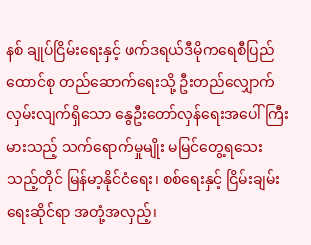နစ် ချုပ်ငြိမ်းရေးနှင့် ဖက်ဒရယ်ဒီမိုကရေစီပြည်ထောင်စု တည်ဆောက်ရေးသို့ ဦးတည်လျှောက်လှမ်းလျက်ရှိသော နွေဦးတော်လှန်ရေးအပေါ် ကြီးမားသည့် သက်ရောက်မှုမျိုး မမြင်တွေ့ရသေးသည့်တိုင် မြန်မာ့နိုင်ငံရေး၊ စစ်ရေးနှင့် ငြိမ်းချမ်းရေးဆိုင်ရာ အတုံ့အလှည့်၊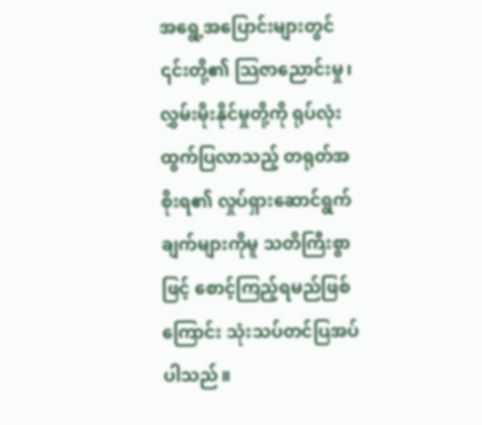အရွေ့အပြောင်းများတွင် ၎င်းတို့၏ သြဇာညောင်းမှု၊ လွှမ်းမိုးနိုင်မှုတို့ကို ရုပ်လုံးထွက်ပြလာသည့် တရုတ်အစိုးရ၏ လှုပ်ရှားဆောင်ရွက်ချက်များကိုမူ သတိကြီးစွာဖြင့် စောင့်ကြည့်ရမည်ဖြစ်ကြောင်း သုံးသပ်တင်ပြအပ်ပါသည်။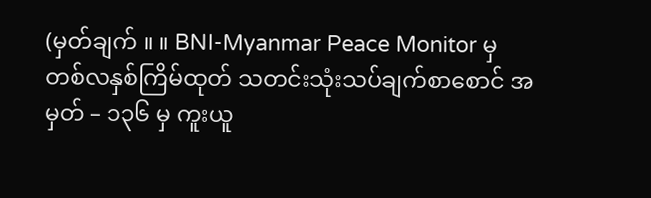(မှတ်ချက် ။ ။ BNI-Myanmar Peace Monitor မှ တစ်လနှစ်ကြိမ်ထုတ် သတင်းသုံးသပ်ချက်စာစောင် အမှတ် – ၁၃၆ မှ ကူးယူ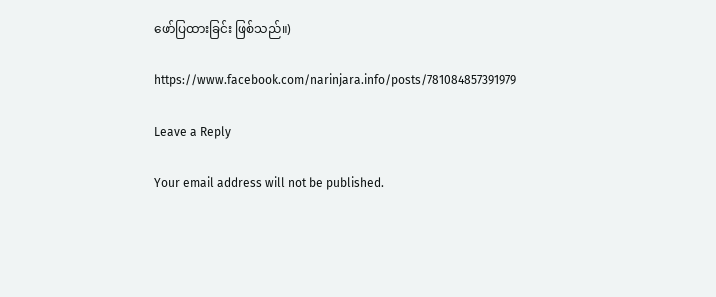ဖော်ပြထားခြင်း ဖြစ်သည်။)

https://www.facebook.com/narinjara.info/posts/781084857391979

Leave a Reply

Your email address will not be published.